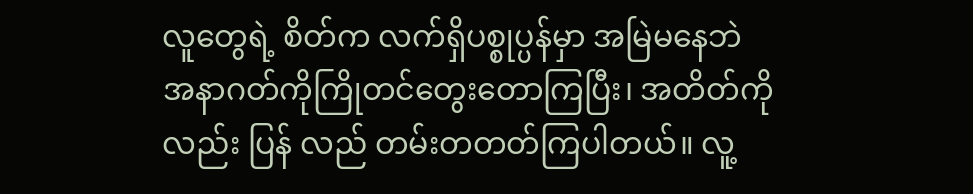လူတွေရဲ့ စိတ်က လက်ရှိပစ္စုပ္ပန်မှာ အမြဲမနေဘဲ အနာဂတ်ကိုကြိုတင်တွေးတောကြပြီး၊ အတိတ်ကိုလည်း ပြန် လည် တမ်းတတတ်ကြပါတယ်။ လူ့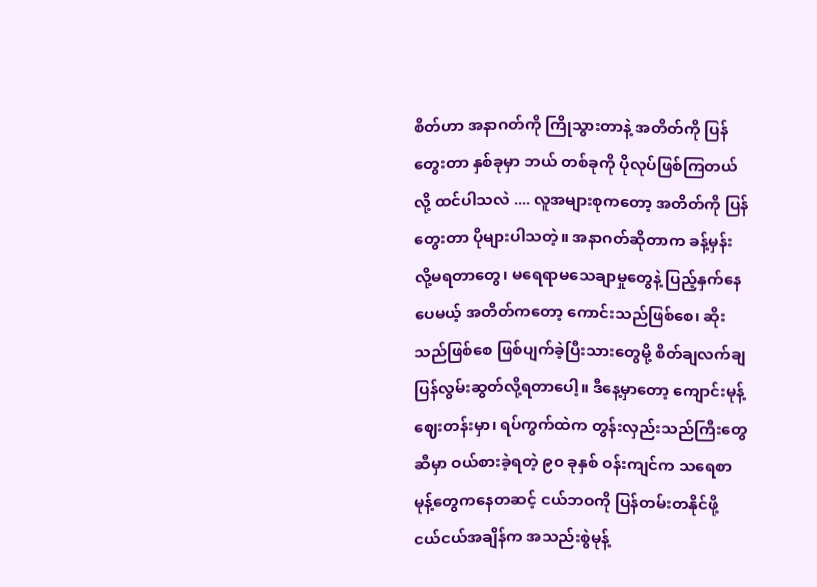စိတ်ဟာ အနာဂတ်ကို ကြိုသွားတာနဲ့ အတိတ်ကို ပြန်တွေးတာ နှစ်ခုမှာ ဘယ် တစ်ခုကို ပိုလုပ်ဖြစ်ကြတယ်လို့ ထင်ပါသလဲ .... လူအများစုကတော့ အတိတ်ကို ပြန်တွေးတာ ပိုများပါသတဲ့။ အနာဂတ်ဆိုတာက ခန့်မှန်းလို့မရတာတွေ၊ မရေရာမသေချာမှုတွေနဲ့ ပြည့်နှက်နေပေမယ့် အတိတ်ကတော့ ကောင်းသည်ဖြစ်စေ၊ ဆိုးသည်ဖြစ်စေ ဖြစ်ပျက်ခဲ့ပြီးသားတွေမို့ စိတ်ချလက်ချ ပြန်လွမ်းဆွတ်လို့ရတာပေါ့။ ဒီနေ့မှာတော့ ကျောင်းမုန့်ဈေးတန်းမှာ၊ ရပ်ကွက်ထဲက တွန်းလှည်းသည်ကြီးတွေဆီမှာ ဝယ်စားခဲ့ရတဲ့ ၉၀ ခုနှစ် ဝန်းကျင်က သရေစာမုန့်တွေကနေတဆင့် ငယ်ဘဝကို ပြန်တမ်းတနိုင်ဖို့ ငယ်ငယ်အချိန်က အသည်းစွဲမုန့်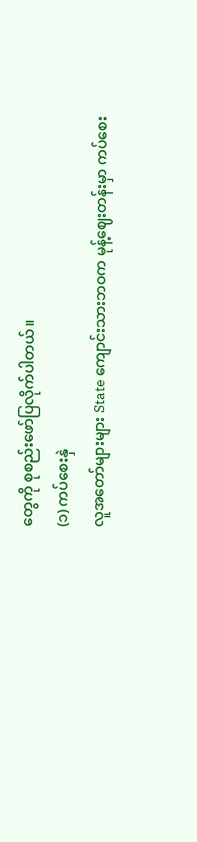တွေကို စုစည်းဖော်ပြလိုက်ပါတယ်။
(၁) ကပ်စေးနှဲ
လူအတော်များများ State ကျောင်းသားဘဝက မုန့်ဈေးတန်းမှာ ကပ်စေး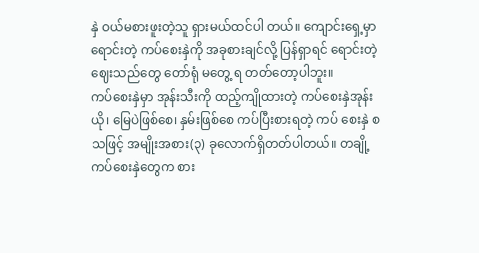နှဲ ဝယ်မစားဖူးတဲ့သူ ရှားမယ်ထင်ပါ တယ်။ ကျောင်းရှေ့မှာရောင်းတဲ့ ကပ်စေးနှဲကို အခုစားချင်လို့ ပြန်ရှာရင် ရောင်းတဲ့ဈေးသည်တွေ တော်ရုံ မတွေ့ ရ တတ်တော့ပါဘူး။
ကပ်စေးနှဲမှာ အုန်းသီးကို ထည့်ကျိုထားတဲ့ ကပ်စေးနှဲအုန်းယို၊ မြေပဲဖြစ်စေ၊ နှမ်းဖြစ်စေ ကပ်ပြီးစားရတဲ့ ကပ် စေးနှဲ စသဖြင့် အမျိုးအစား(၃) ခုလောက်ရှိတတ်ပါတယ်။ တချို့ ကပ်စေးနှဲတွေက စား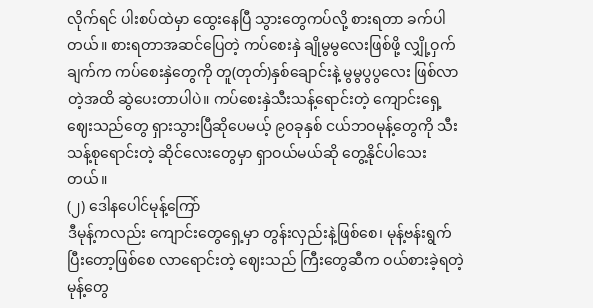လိုက်ရင် ပါးစပ်ထဲမှာ ထွေးနေပြီ သွားတွေကပ်လို့ စားရတာ ခက်ပါတယ်။ စားရတာအဆင်ပြေတဲ့ ကပ်စေးနှဲ ချိုမွမွလေးဖြစ်ဖို့ လျှို့ဝှက်ချက်က ကပ်စေးနှဲတွေကို တူ(တုတ်)နှစ်ချောင်းနဲ့ မွမွပွပွလေး ဖြစ်လာတဲ့အထိ ဆွဲပေးတာပါပဲ။ ကပ်စေးနှဲသီးသန့်ရောင်းတဲ့ ကျောင်းရှေ့ ဈေးသည်တွေ ရှားသွားပြီဆိုပေမယ့် ၉၀ခုနှစ် ငယ်ဘဝမုန့်တွေကို သီးသန့်စုရောင်းတဲ့ ဆိုင်လေးတွေမှာ ရှာဝယ်မယ်ဆို တွေ့နိုင်ပါသေးတယ်။
(၂) ဒေါနပေါင်မုန့်ကြော်
ဒီမုန့်ကလည်း ကျောင်းတွေရှေ့မှာ တွန်းလှည်းနဲ့ဖြစ်စေ၊ မုန့်ဗန်းရွက်ပြီးတော့ဖြစ်စေ လာရောင်းတဲ့ ဈေးသည် ကြီးတွေဆီက ဝယ်စားခဲ့ရတဲ့ မုန့်တွေ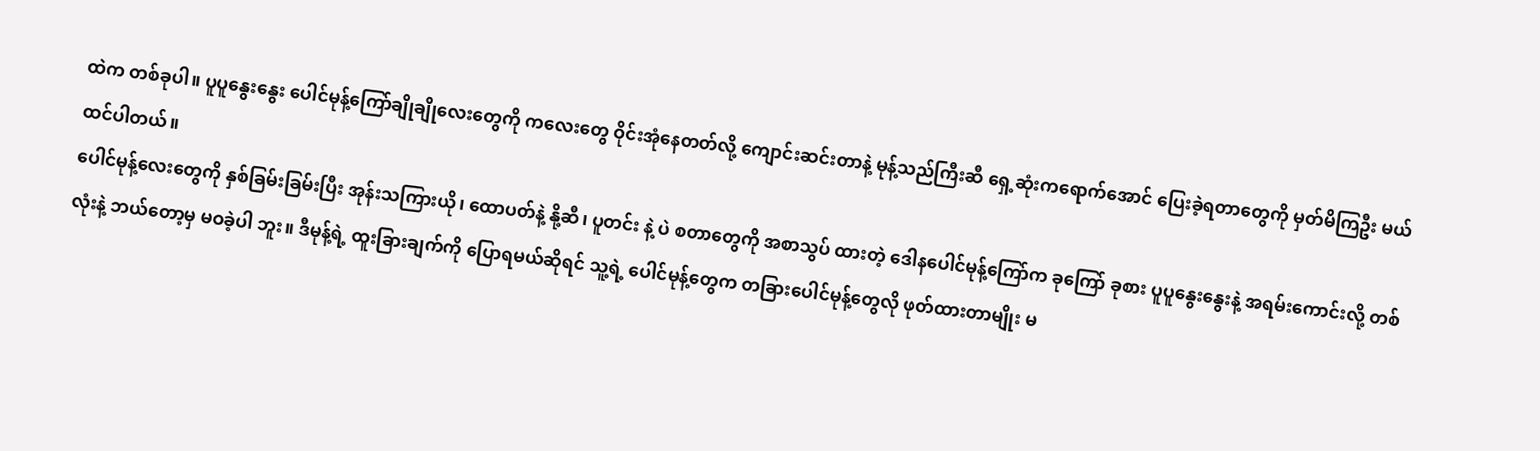ထဲက တစ်ခုပါ။ ပူပူနွေးနွေး ပေါင်မုန့်ကြော်ချိုချိုလေးတွေကို ကလေးတွေ ဝိုင်းအုံနေတတ်လို့ ကျောင်းဆင်းတာနဲ့ မုန့်သည်ကြီးဆီ ရှေ့ဆုံးကရောက်အောင် ပြေးခဲ့ရတာတွေကို မှတ်မိကြဦး မယ် ထင်ပါတယ်။
ပေါင်မုန့်လေးတွေကို နှစ်ခြမ်းခြမ်းပြီး အုန်းသကြားယို၊ ထောပတ်နဲ့ နို့ဆီ၊ ပူတင်း နဲ့ ပဲ စတာတွေကို အစာသွပ် ထားတဲ့ ဒေါနပေါင်မုန့်ကြော်က ခုကြော် ခုစား ပူပူနွေးနွေးနဲ့ အရမ်းကောင်းလို့ တစ်လုံးနဲ့ ဘယ်တော့မှ မဝခဲ့ပါ ဘူး။ ဒီမုန့်ရဲ့ ထူးခြားချက်ကို ပြောရမယ်ဆိုရင် သူ့ရဲ့ ပေါင်မုန့်တွေက တခြားပေါင်မုန့်တွေလို ဖုတ်ထားတာမျိုး မ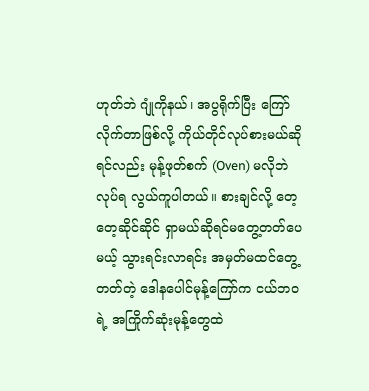ဟုတ်ဘဲ ဂျုံကိုနယ်၊ အပွရိုက်ပြီး ကြော်လိုက်တာဖြစ်လို့ ကိုယ်တိုင်လုပ်စားမယ်ဆိုရင်လည်း မုန့်ဖုတ်စက် (Oven) မလိုဘဲ လုပ်ရ လွယ်ကူပါတယ်။ စားချင်လို့ တေ့တေ့ဆိုင်ဆိုင် ရှာမယ်ဆိုရင်မတွေ့တတ်ပေမယ့် သွားရင်းလာရင်း အမှတ်မထင်တွေ့တတ်တဲ့ ဒေါနပေါင်မုန့်ကြော်က ငယ်ဘဝရဲ့ အကြိုက်ဆုံးမုန့်တွေထဲ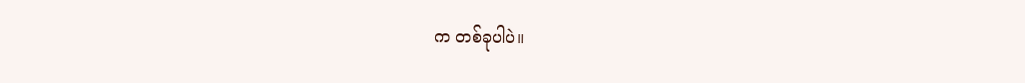က တစ်ခုပါပဲ။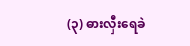(၃) ဓားလှီးရေခဲ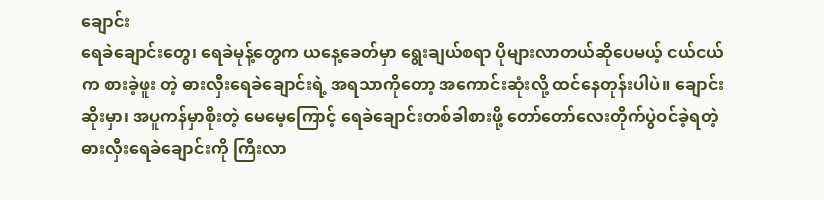ချောင်း
ရေခဲချောင်းတွေ၊ ရေခဲမုန့်တွေက ယနေ့ခေတ်မှာ ရွေးချယ်စရာ ပိုများလာတယ်ဆိုပေမယ့် ငယ်ငယ်က စားခဲ့ဖူး တဲ့ ဓားလှီးရေခဲချောင်းရဲ့ အရသာကိုတော့ အကောင်းဆုံးလို့ ထင်နေတုန်းပါပဲ။ ချောင်းဆိုးမှာ၊ အပူကန်မှာစိုးတဲ့ မေမေ့ကြောင့် ရေခဲချောင်းတစ်ခါစားဖို့ တော်တော်လေးတိုက်ပွဲဝင်ခဲ့ရတဲ့ ဓားလှီးရေခဲချောင်းကို ကြီးလာ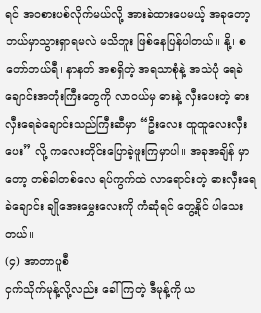ရင် အဝစားပစ်လိုက်မယ်လို့ အားခဲထားပေမယ့် အခုတော့ ဘယ်မှာသွားရှာရမလဲ မသိဘူး ဖြစ်နေပြန်ပါတယ်။ နို့၊ စတော်ဘယ်ရီ၊ နာနတ် အစရှိတဲ့ အရသာစုံနဲ့ အသဲပုံ ရေခဲချောင်းအတုံးကြီးတွေကို လာဝယ်မှ ဓားနဲ့ လှီးပေးတဲ့ ဓားလှီးရေခဲချောင်းသည်ကြီးဆီမှာ “ဦးလေး ထူထူလေးလှီးပေး” လို့ ကလေးတိုင်းပြောခဲ့ဖူးကြမှာပါ။ အခုအချိန် မှာတော့ တစ်ခါတစ်လေ ရပ်ကွက်ထဲ လာရောင်းတဲ့ ဓားလှီးရေခဲချောင်း ချိုအေးမွှေးလေးကို ကံဆုံရင် တွေ့နိုင် ပါသေးတယ်။
(၄) အာတာပူစီ
ငှက်သိုက်မုန့်လို့လည်း ခေါ်ကြတဲ့ ဒီမုန့်ကို ယ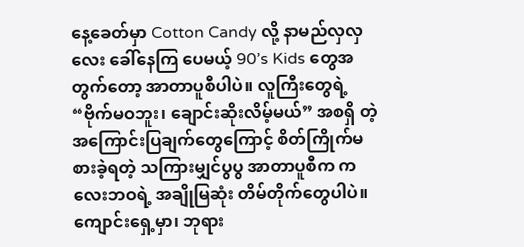နေ့ခေတ်မှာ Cotton Candy လို့ နာမည်လှလှလေး ခေါ်နေကြ ပေမယ့် 90’s Kids တွေအတွက်တော့ အာတာပူစီပါပဲ။ လူကြီးတွေရဲ့ “ဗိုက်မဝဘူး၊ ချောင်းဆိုးလိမ့်မယ်” အစရှိ တဲ့ အကြောင်းပြချက်တွေကြောင့် စိတ်ကြိုက်မစားခဲ့ရတဲ့ သကြားမျှင်ပွပွ အာတာပူစီက ကလေးဘဝရဲ့ အချိုမြဆုံး တိမ်တိုက်တွေပါပဲ။ ကျောင်းရှေ့မှာ၊ ဘုရား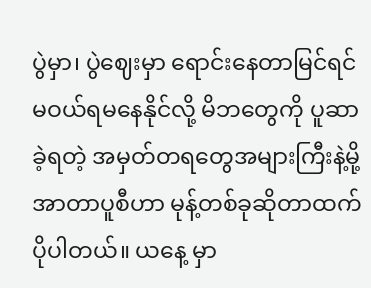ပွဲမှာ၊ ပွဲဈေးမှာ ရောင်းနေတာမြင်ရင် မဝယ်ရမနေနိုင်လို့ မိဘတွေကို ပူဆာခဲ့ရတဲ့ အမှတ်တရတွေအများကြီးနဲ့မို့ အာတာပူစီဟာ မုန့်တစ်ခုဆိုတာထက် ပိုပါတယ်။ ယနေ့ မှာ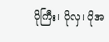ပိုကြီး၊ ပိုလှ၊ ပိုအ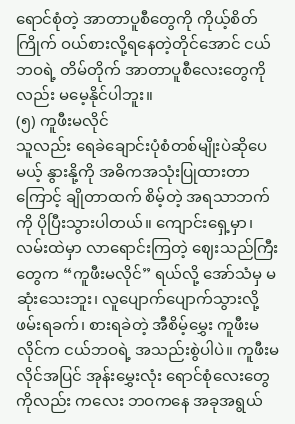ရောင်စုံတဲ့ အာတာပူစီတွေကို ကိုယ့်စိတ်ကြိုက် ဝယ်စားလို့ရနေတဲ့တိုင်အောင် ငယ်ဘဝရဲ့ တိမ်တိုက် အာတာပူစီလေးတွေကိုလည်း မမေ့နိုင်ပါဘူး။
(၅) ကူဖီးမလိုင်
သူလည်း ရေခဲချောင်းပုံစံတစ်မျိုးပဲဆိုပေမယ့် နွားနို့ကို အဓိကအသုံးပြုထားတာကြောင့် ချိုတာထက် စိမ့်တဲ့ အရသာဘက်ကို ပိုပြီးသွားပါတယ်။ ကျောင်းရှေ့မှာ၊ လမ်းထဲမှာ လာရောင်းကြတဲ့ ဈေးသည်ကြီးတွေက “ကူဖီးမလိုင်” ရယ်လို့ အော်သံမှ မဆုံးသေးဘူး၊ လူပျောက်ပျောက်သွားလို့ ဖမ်းရခက်၊ စားရခဲတဲ့ အီစိမ့်မွှေး ကူဖီးမလိုင်က ငယ်ဘဝရဲ့ အသည်းစွဲပါပဲ။ ကူဖီးမလိုင်အပြင် အုန်းမွှေးလုံး ရောင်စုံလေးတွေကိုလည်း ကလေး ဘဝကနေ အခုအရွယ်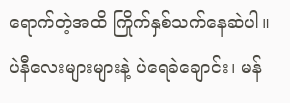ရောက်တဲ့အထိ ကြိုက်နှစ်သက်နေဆဲပါ။ ပဲနီလေးများများနဲ့ ပဲရေခဲချောင်း၊ မန်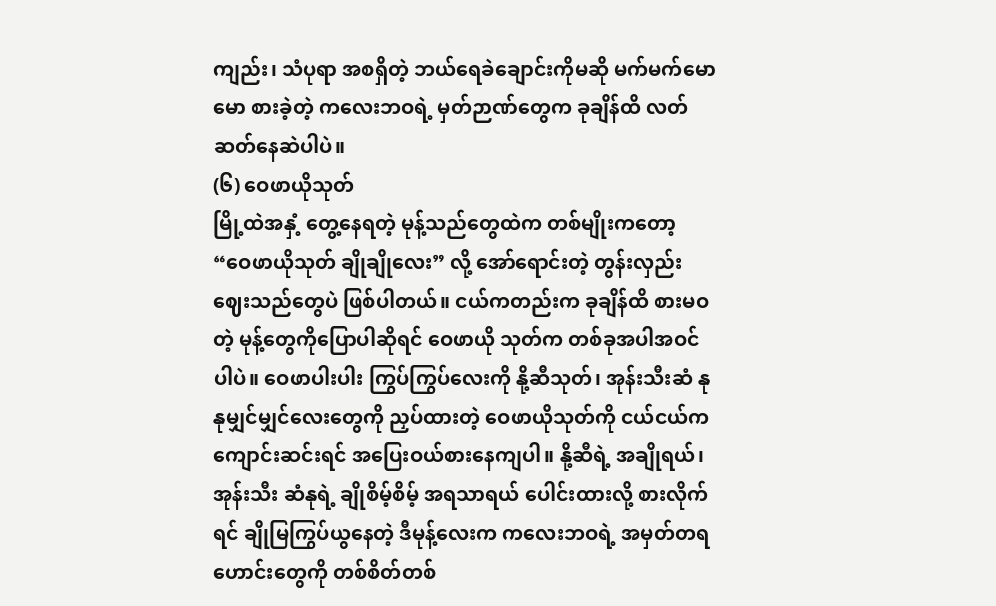ကျည်း၊ သံပုရာ အစရှိတဲ့ ဘယ်ရေခဲချောင်းကိုမဆို မက်မက်မောမော စားခဲ့တဲ့ ကလေးဘဝရဲ့ မှတ်ဉာဏ်တွေက ခုချိန်ထိ လတ်ဆတ်နေဆဲပါပဲ။
(၆) ဝေဖာယိုသုတ်
မြို့ထဲအနှံ့ တွေ့နေရတဲ့ မုန့်သည်တွေထဲက တစ်မျိုးကတော့ “ဝေဖာယိုသုတ် ချိုချိုလေး” လို့ အော်ရောင်းတဲ့ တွန်းလှည်းဈေးသည်တွေပဲ ဖြစ်ပါတယ်။ ငယ်ကတည်းက ခုချိန်ထိ စားမဝတဲ့ မုန့်တွေကိုပြောပါဆိုရင် ဝေဖာယို သုတ်က တစ်ခုအပါအဝင် ပါပဲ။ ဝေဖာပါးပါး ကြွပ်ကြွပ်လေးကို နို့ဆီသုတ်၊ အုန်းသီးဆံ နုနုမျှင်မျှင်လေးတွေကို ညှပ်ထားတဲ့ ဝေဖာယိုသုတ်ကို ငယ်ငယ်က ကျောင်းဆင်းရင် အပြေးဝယ်စားနေကျပါ။ နို့ဆီရဲ့ အချိုရယ်၊ အုန်းသီး ဆံနုရဲ့ ချိုစိမ့်စိမ့် အရသာရယ် ပေါင်းထားလို့ စားလိုက်ရင် ချိုမြကြွပ်ယွနေတဲ့ ဒီမုန့်လေးက ကလေးဘဝရဲ့ အမှတ်တရဟောင်းတွေကို တစ်စိတ်တစ်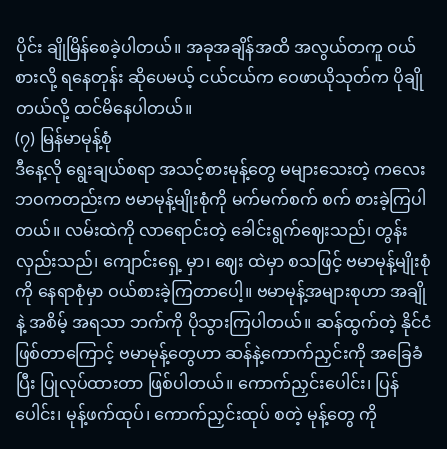ပိုင်း ချိုမြိန်စေခဲ့ပါတယ်။ အခုအချိန်အထိ အလွယ်တကူ ဝယ်စားလို့ ရနေတုန်း ဆိုပေမယ့် ငယ်ငယ်က ဝေဖာယိုသုတ်က ပိုချိုတယ်လို့ ထင်မိနေပါတယ်။
(၇) မြန်မာမုန့်စုံ
ဒီနေ့လို ရွေးချယ်စရာ အသင့်စားမုန့်တွေ မများသေးတဲ့ ကလေးဘဝကတည်းက ဗမာမုန့်မျိုးစုံကို မက်မက်စက် စက် စားခဲ့ကြပါတယ်။ လမ်းထဲကို လာရောင်းတဲ့ ခေါင်းရွက်ဈေးသည်၊ တွန်းလှည်းသည်၊ ကျောင်းရှေ့ မှာ၊ ဈေး ထဲမှာ စသဖြင့် ဗမာမုန့်မျိုးစုံကို နေရာစုံမှာ ဝယ်စားခဲ့ကြတာပေါ့။ ဗမာမုန့်အများစုဟာ အချိုနဲ့ အစိမ့် အရသာ ဘက်ကို ပိုသွားကြပါတယ်။ ဆန်ထွက်တဲ့ နိုင်ငံဖြစ်တာကြောင့် ဗမာမုန့်တွေဟာ ဆန်နဲ့ကောက်ညှင်းကို အခြေခံ ပြီး ပြုလုပ်ထားတာ ဖြစ်ပါတယ်။ ကောက်ညှင်းပေါင်း၊ ပြန်ပေါင်း၊ မုန့်ဖက်ထုပ်၊ ကောက်ညှင်းထုပ် စတဲ့ မုန့်တွေ ကို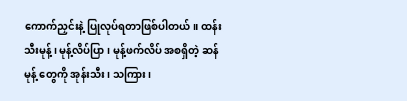ကောက်ညှင်းနဲ့ ပြုလုပ်ရတာဖြစ်ပါတယ်။ ထန်းသီးမုန့်၊ မုန့်လိပ်ပြာ၊ မုန့်ဖက်လိပ် အစရှိတဲ့ ဆန်မုန့် တွေကို အုန်းသီး၊ သကြား၊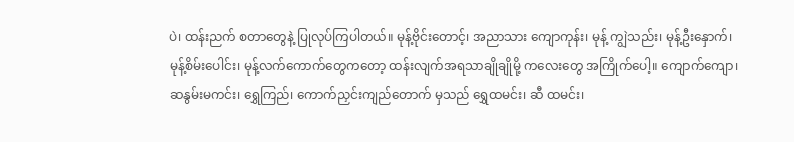ပဲ၊ ထန်းညက် စတာတွေနဲ့ ပြုလုပ်ကြပါတယ်။ မုန့်ဗိုင်းတောင့်၊ အညာသား ကျောကုန်း၊ မုန့် ကျွဲသည်း၊ မုန့်ဦးနှောက်၊ မုန့်စိမ်းပေါင်း၊ မုန့်လက်ကောက်တွေကတော့ ထန်းလျက်အရသာချိုချိုမို့ ကလေးတွေ အကြိုက်ပေါ့။ ကျောက်ကျော၊ ဆနွမ်းမကင်း၊ ရွှေကြည်၊ ကောက်ညှင်းကျည်တောက် မှသည် ရွှေထမင်း၊ ဆီ ထမင်း၊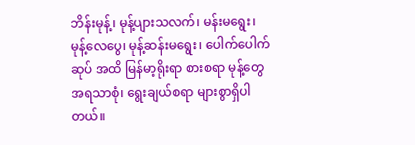ဘိန်းမုန့်၊ မုန့်ပျားသလက်၊ မန်းမရွေး၊ မုန့်လေပွေ၊ မုန့်ဆန်းမရွေး၊ ပေါက်ပေါက်ဆုပ် အထိ မြန်မာ့ရိုးရာ စားစရာ မုန့်တွေ အရသာစုံ၊ ရွေးချယ်စရာ များစွာရှိပါတယ်။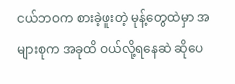ငယ်ဘဝက စားခဲ့ဖူးတဲ့ မုန့်တွေထဲမှာ အများစုက အခုထိ ဝယ်လို့ရနေဆဲ ဆိုပေ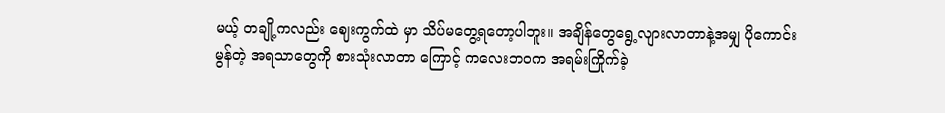မယ့် တချို့ကလည်း ဈေးကွက်ထဲ မှာ သိပ်မတွေ့ရတော့ပါဘူး။ အချိန်တွေရွေ့လျားလာတာနဲ့အမျှ ပိုကောင်းမွန်တဲ့ အရသာတွေကို စားသုံးလာတာ ကြောင့် ကလေးဘဝက အရမ်းကြိုက်ခဲ့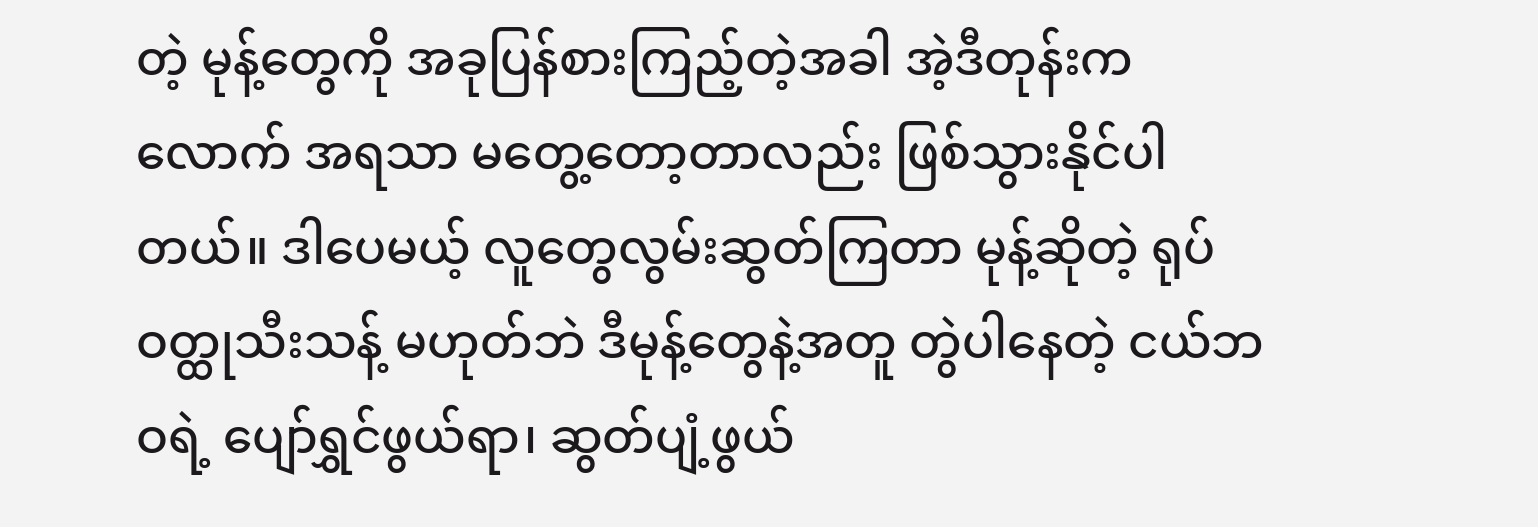တဲ့ မုန့်တွေကို အခုပြန်စားကြည့်တဲ့အခါ အဲ့ဒီတုန်းကလောက် အရသာ မတွေ့တော့တာလည်း ဖြစ်သွားနိုင်ပါတယ်။ ဒါပေမယ့် လူတွေလွမ်းဆွတ်ကြတာ မုန့်ဆိုတဲ့ ရုပ်ဝတ္ထုသီးသန့် မဟုတ်ဘဲ ဒီမုန့်တွေနဲ့အတူ တွဲပါနေတဲ့ ငယ်ဘဝရဲ့ ပျော်ရွှင်ဖွယ်ရာ၊ ဆွတ်ပျံ့ဖွယ်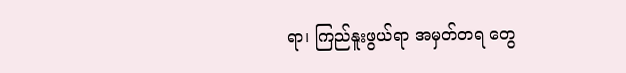ရာ၊ ကြည်နူးဖွယ်ရာ အမှတ်တရ တွေ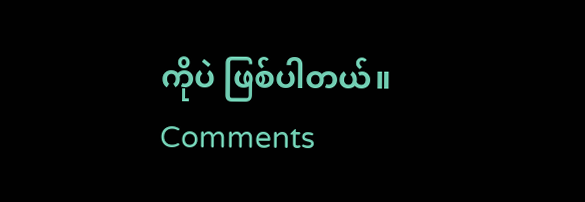ကိုပဲ ဖြစ်ပါတယ်။
Comments